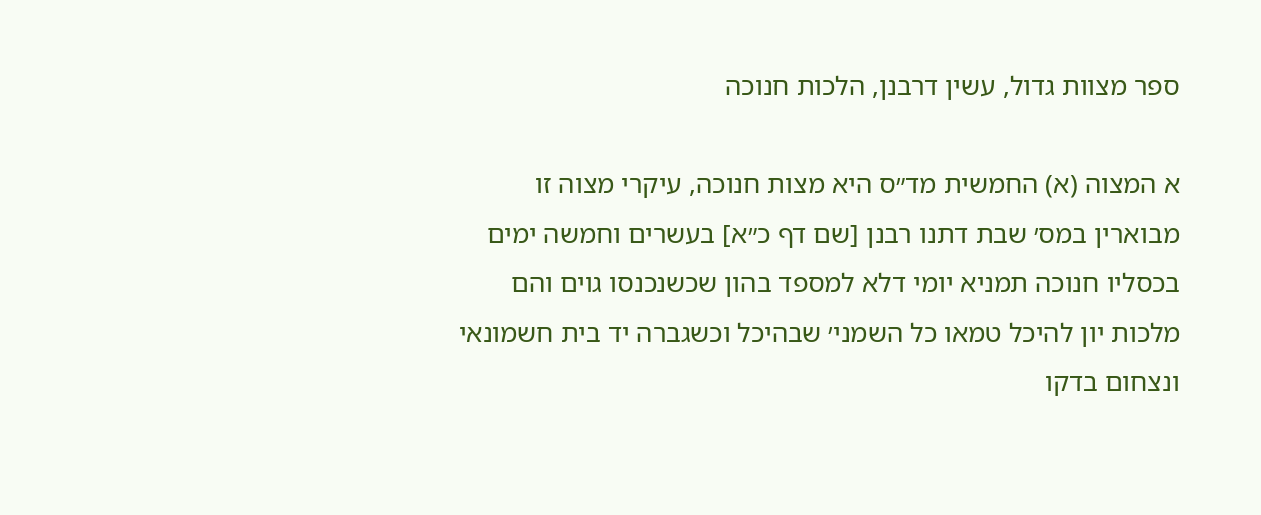ספר מצוות גדול, עשין דרבנן, הלכות חנוכה

א המצוה (א) החמשית מד״ס היא מצות חנוכה, עיקרי מצוה זו מבוארין במס׳ שבת דתנו רבנן [שם דף כ״א] בעשרים וחמשה ימים בכסליו חנוכה תמניא יומי דלא למספד בהון שכשנכנסו גוים והם מלכות יון להיכל טמאו כל השמני׳ שבהיכל וכשגברה יד בית חשמונאי ונצחום בדקו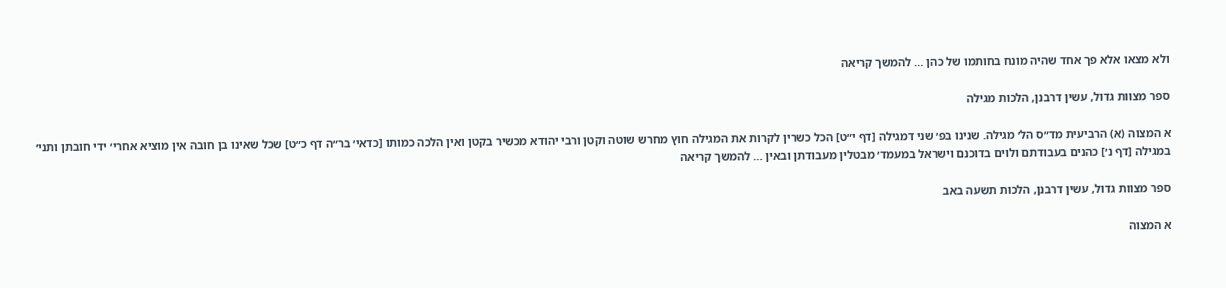ולא מצאו אלא פך אחד שהיה מונח בחותמו של כהן … להמשך קריאה

ספר מצוות גדול, עשין דרבנן, הלכות מגילה

א המצוה (א) הרביעית מד״ס הל׳ מגילה. שנינו בפ׳ שני דמגילה [דף י״ט] הכל כשרין לקרות את המגילה חוץ מחרש שוטה וקטן ורבי יהודא מכשיר בקטן ואין הלכה כמותו [כדאי׳ בר״ה דף כ״ט] שכל שאינו בן חובה אין מוציא אחרי׳ ידי חובתן ותני׳ במגילה [דף נ׳] כהנים בעבודתם ולוים בדוכנם וישראל במעמד׳ מבטלין מעבודתן ובאין … להמשך קריאה

ספר מצוות גדול, עשין דרבנן, הלכות תשעה באב

א המצוה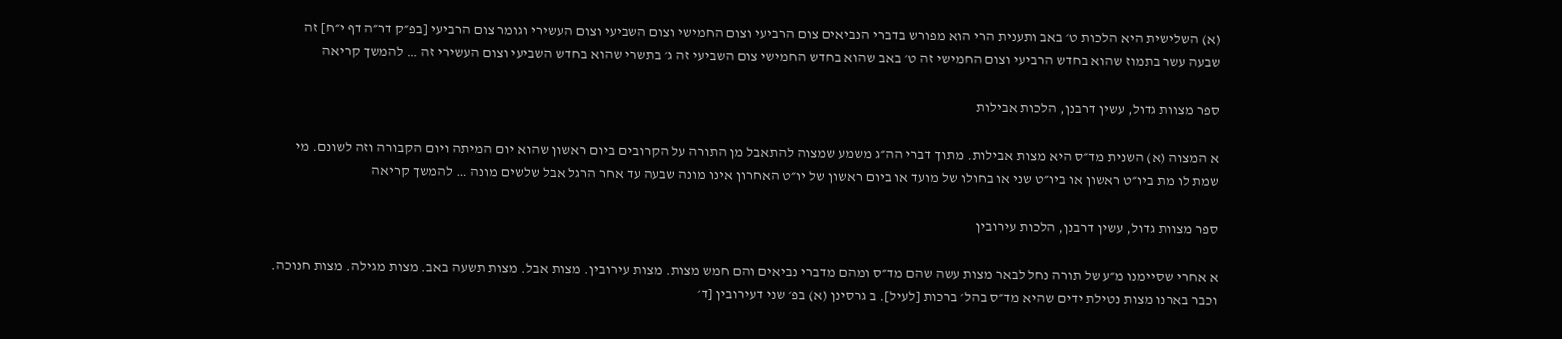(א) השלישית היא הלכות ט׳ באב ותענית הרי הוא מפורש בדברי הנביאים צום הרביעי וצום החמישי וצום השביעי וצום העשירי וגומר צום הרביעי [בפ״ק דר״ה דף י״ח] זה שבעה עשר בתמוז שהוא בחדש הרביעי וצום החמישי זה ט׳ באב שהוא בחדש החמישי צום השביעי זה ג׳ בתשרי שהוא בחדש השביעי וצום העשירי זה … להמשך קריאה

ספר מצוות גדול, עשין דרבנן, הלכות אבילות

א המצוה (א) השנית מד״ס היא מצות אבילות. מתוך דברי הה״ג משמע שמצוה להתאבל מן התורה על הקרובים ביום ראשון שהוא יום המיתה ויום הקבורה וזה לשונם. מי שמת לו מת ביו״ט ראשון או ביו״ט שני או בחולו של מועד או ביום ראשון של יו״ט האחרון אינו מונה שבעה עד אחר הרגל אבל שלשים מונה … להמשך קריאה

ספר מצוות גדול, עשין דרבנן, הלכות עירובין

א אחרי שסיימנו מ״ע של תורה נחל לבאר מצות עשה שהם מד״ס ומהם מדברי נביאים והם חמש מצות. מצות עירובין. מצות אבל. מצות תשעה באב. מצות מגילה. מצות חנוכה. וכבר בארנו מצות נטילת ידים שהיא מד״ס בהל׳ ברכות [לעיל]. ב גרסינן (א) בפ׳ שני דעירובין [ד׳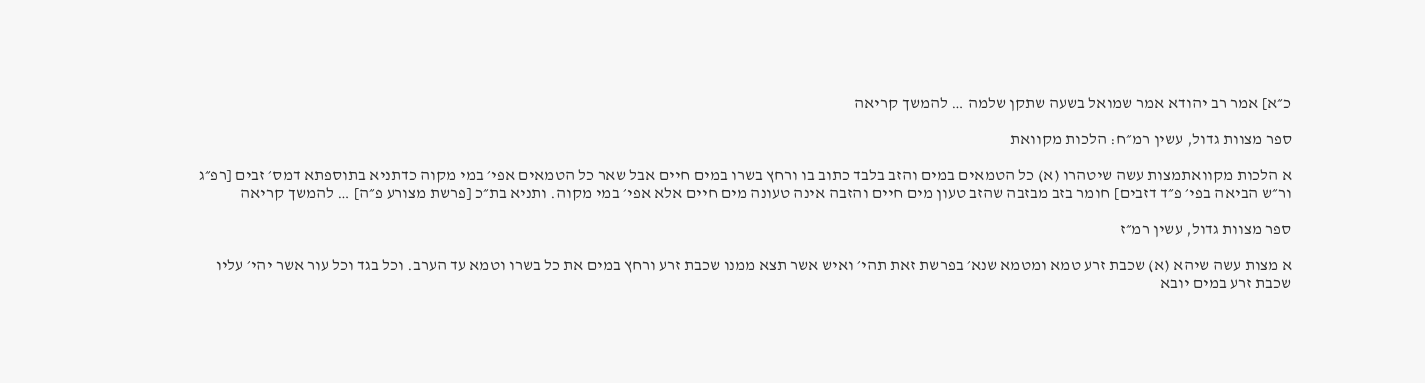כ״א] אמר רב יהודא אמר שמואל בשעה שתקן שלמה … להמשך קריאה

ספר מצוות גדול, עשין רמ״ח: הלכות מקוואת

א הלכות מקוואתמצות עשה שיטהרו (א) כל הטמאים במים והזב בלבד כתוב בו ורחץ בשרו במים חיים אבל שאר כל הטמאים אפי׳ במי מקוה כדתניא בתוספתא דמס׳ זבים [רפ״ג ור״ש הביאה בפי׳ פ״ד דזבים] חומר בזב מבזבה שהזב טעון מים חיים והזבה אינה טעונה מים חיים אלא אפי׳ במי מקוה. ותניא בת״כ [פרשת מצורע פ״ה] … להמשך קריאה

ספר מצוות גדול, עשין רמ״ז

א מצות עשה שיהא (א) שכבת זרע טמא ומטמא שנא׳ בפרשת זאת תהי׳ ואיש אשר תצא ממנו שכבת זרע ורחץ במים את כל בשרו וטמא עד הערב. וכל בגד וכל עור אשר יהי׳ עליו שכבת זרע במים יובא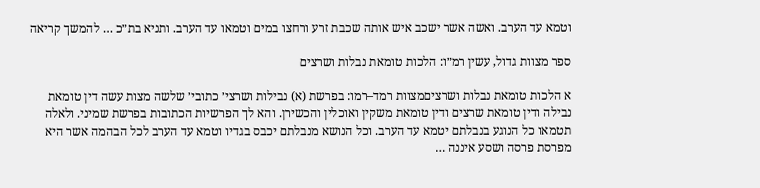וטמא עד הערב. ואשה אשר ישכב איש אותה שכבת זרע ורחצו במים וטמאו עד הערב. ותניא בת״כ … להמשך קריאה

ספר מצוות גדול, עשין רמ״ו: הלכות טומאת נבלות ושרצים

א הלכות טומאת נבלות ושרציםמצוות רמד–רמו: בפרשת (א) נבילות ושרצי׳ כתובי׳ שלשה מצות עשה דין טומאת נבילה ודין טומאת שרצים ודין טומאת משקין ואוכלין והכשירן. והא לך הפרשיות הכתובות בפרשת שמיני. ולאלה תטמאו כל הנוגע בנבלתם יטמא עד הערב. וכל הנושא מנבלתם יכבס בגדיו וטמא עד הערב לכל הבהמה אשר היא מפרסת פרסה ושסע איננה …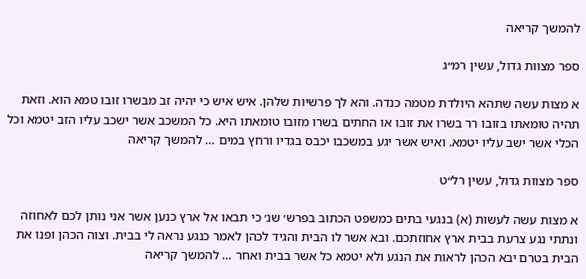להמשך קריאה

ספר מצוות גדול, עשין רמ״ג

א מצות עשה שתהא היולדת מטמה כנדה. והא לך פרשיות שלהן. איש איש כי יהיה זב מבשרו זובו טמא הוא. וזאת תהיה טומאתו בזובו רר בשרו את זובו או החתים בשרו מזובו טומאתו היא. כל המשכב אשר ישכב עליו הזב יטמא וכל הכלי אשר ישב עליו יטמא. ואיש אשר יגע במשכבו יכבס בגדיו ורחץ במים … להמשך קריאה

ספר מצוות גדול, עשין רל״ט

א מצות עשה לעשות (א) בנגעי בתים כמשפט הכתוב בפרש׳ שנ׳ כי תבאו אל ארץ כנען אשר אני נותן לכם לאחוזה ונתתי נגע צרעת בבית ארץ אחוזתכם. ובא אשר לו הבית והגיד לכהן לאמר כנגע נראה לי בבית. וצוה הכהן ופנו את הבית בטרם יבא הכהן לראות את הנגע ולא יטמא כל אשר בבית ואחר … להמשך קריאה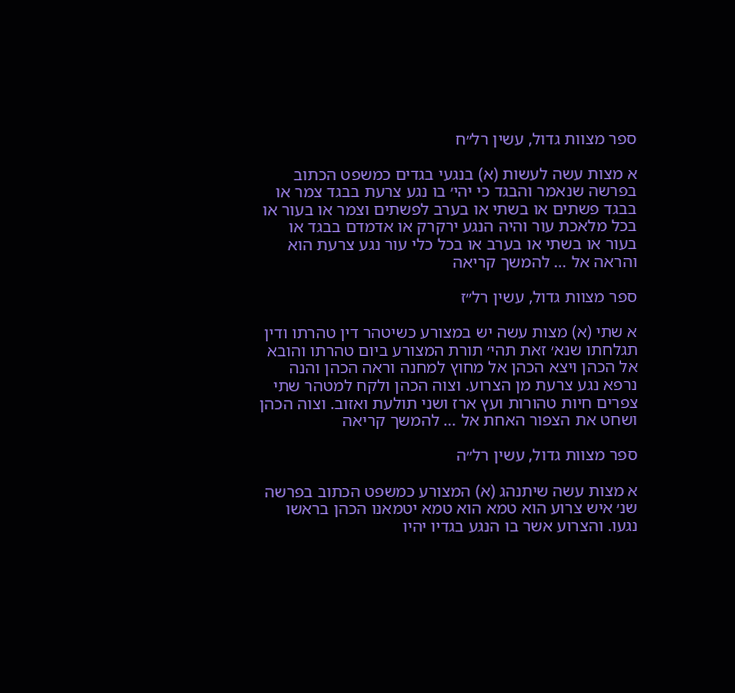ספר מצוות גדול, עשין רל״ח

א מצות עשה לעשות (א) בנגעי בגדים כמשפט הכתוב בפרשה שנאמר והבגד כי יהי׳ בו נגע צרעת בבגד צמר או בבגד פשתים או בשתי או בערב לפשתים וצמר או בעור או בכל מלאכת עור והיה הנגע ירקרק או אדמדם בבגד או בעור או בשתי או בערב או בכל כלי עור נגע צרעת הוא והראה אל … להמשך קריאה

ספר מצוות גדול, עשין רל״ז

א שתי (א) מצות עשה יש במצורע כשיטהר דין טהרתו ודין תגלחתו שנא׳ זאת תהי׳ תורת המצורע ביום טהרתו והובא אל הכהן ויצא הכהן אל מחוץ למחנה וראה הכהן והנה נרפא נגע צרעת מן הצרוע. וצוה הכהן ולקח למטהר שתי צפרים חיות טהורות ועץ ארז ושני תולעת ואזוב. וצוה הכהן ושחט את הצפור האחת אל … להמשך קריאה

ספר מצוות גדול, עשין רל״ה

א מצות עשה שיתנהג (א) המצורע כמשפט הכתוב בפרשה שנ׳ איש צרוע הוא טמא הוא טמא יטמאנו הכהן בראשו נגעו. והצרוע אשר בו הנגע בגדיו יהיו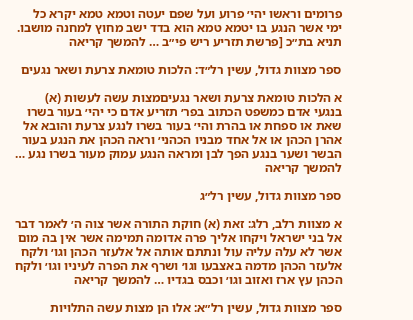פרומים וראשו יהי׳ פרוע ועל שפם יעטה וטמא טמא יקרא כל ימי אשר הנגע בו יטמא טמא הוא בדד ישב מחוץ למחנה מושבו. תניא בת״כ [פרשת תזריע ריש פי״ב … להמשך קריאה

ספר מצוות גדול, עשין רל״ד: הלכות טומאת צרעת ושאר נגעים

א הלכות טומאת צרעת ושאר נגעיםמצות עשה לעשות (א) בנגעי אדם כמשפט הכתוב בפר׳ תזריע אדם כי יהי׳ בעור בשרו שאת או ספחת או בהרת והי׳ בעור בשרו לנגע צרעת והובא אל אהרן הכהן או אל אחד מבניו הכהני׳ וראה הכהן את הנגע בעור הבשר ושער בנגע הפך לבן ומראה הנגע עמוק מעור בשרו נגע … להמשך קריאה

ספר מצוות גדול, עשין רל״ג

א מצוות רלב, רלג: זאת (א) חוקת התורה אשר צוה ה׳ לאמר דבר אל בני ישראל ויקחו אליך פרה אדומה תמימה אשר אין בה מום אשר לא עלה עליה עול ונתתם אותה אל אלעזר הכהן וגו׳ ולקח אלעזר הכהן מדמה באצבעו וגו׳ ושרף את הפרה לעיניו וגו׳ ולקח הכהן עץ ארז ואזוב וגו׳ וכבס בגדיו … להמשך קריאה

ספר מצוות גדול, עשין רל״א: אלו הן מצות עשה התלויות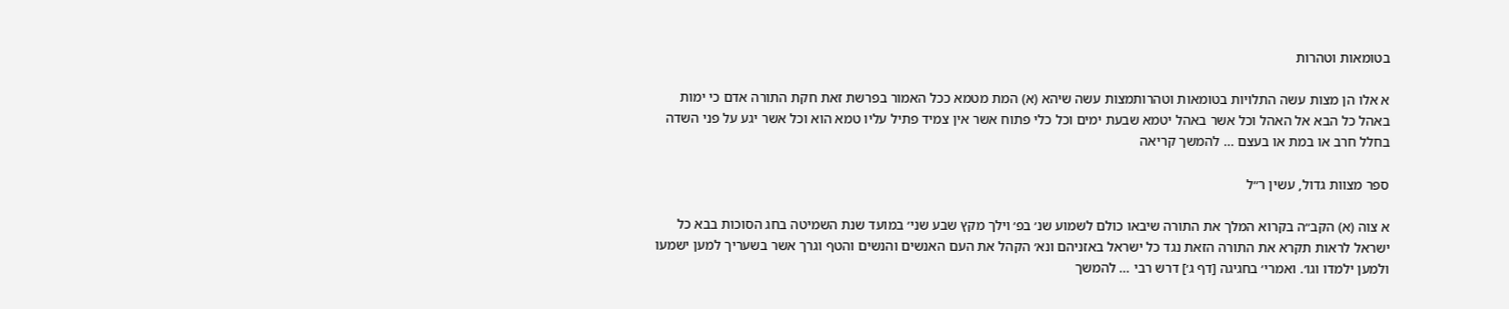בטומאות וטהרות

א אלו הן מצות עשה התלויות בטומאות וטהרותמצות עשה שיהא (א) המת מטמא ככל האמור בפרשת זאת חקת התורה אדם כי ימות באהל כל הבא אל האהל וכל אשר באהל יטמא שבעת ימים וכל כלי פתוח אשר אין צמיד פתיל עליו טמא הוא וכל אשר יגע על פני השדה בחלל חרב או במת או בעצם … להמשך קריאה

ספר מצוות גדול, עשין ר״ל

א צוה (א) הקב״ה בקרוא המלך את התורה שיבאו כולם לשמוע שנ׳ בפ׳ וילך מקץ שבע שני׳ במועד שנת השמיטה בחג הסוכות בבא כל ישראל לראות תקרא את התורה הזאת נגד כל ישראל באזניהם ונא׳ הקהל את העם האנשים והנשים והטף וגרך אשר בשעריך למען ישמעו ולמען ילמדו וגו׳. ואמרי׳ בחגיגה [דף ג׳] דרש רבי … להמשך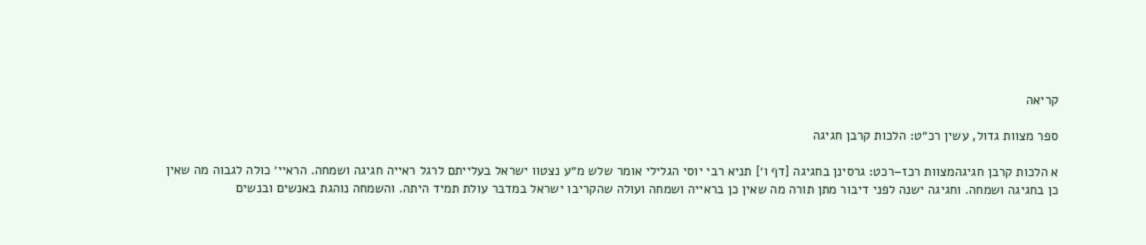קריאה

ספר מצוות גדול, עשין רכ״ט: הלכות קרבן חגיגה

א הלכות קרבן חגיגהמצוות רכז–רכט: גרסינן בחגיגה [דף ו׳] תניא רבי יוסי הגלילי אומר שלש מ״ע נצטוו ישראל בעלייתם לרגל ראייה חגיגה ושמחה. הראיי׳ כולה לגבוה מה שאין כן בחגיגה ושמחה. וחגיגה ישנה לפני דיבור מתן תורה מה שאין כן בראייה ושמחה ועולה שהקריבו ישראל במדבר עולת תמיד היתה. והשמחה נוהגת באנשים ובנשים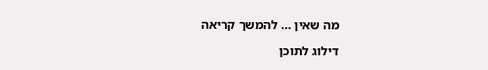מה שאין … להמשך קריאה

דילוג לתוכן